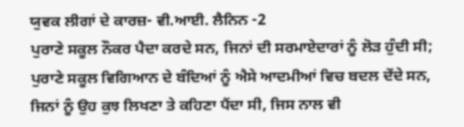ਯੁਵਕ ਲੀਗਾਂ ਦੇ ਕਾਰਜ਼- ਵੀ.ਆਈ. ਲੈਨਿਨ -2
ਪੁਰਾਣੇ ਸਕੂਲ ਨੌਕਰ ਪੈਦਾ ਕਰਦੇ ਸਨ, ਜਿਨਾਂ ਦੀ ਸਰਮਾਏਦਾਰਾਂ ਨੂੰ ਲੋੜ ਹੁੰਦੀ ਸੀ; ਪੁਰਾਣੇ ਸਕੂਲ ਵਿਗਿਆਨ ਦੇ ਬੰਦਿਆਂ ਨੂੰ ਐਸੇ ਆਦਮੀਆਂ ਵਿਚ ਬਦਲ ਦੇਂਦੇ ਸਨ, ਜਿਨਾਂ ਨੂੰ ਉਹ ਕੁਝ ਲਿਖਣਾ ਤੇ ਕਹਿਣਾ ਪੈਂਦਾ ਸੀ, ਜਿਸ ਨਾਲ ਵੀ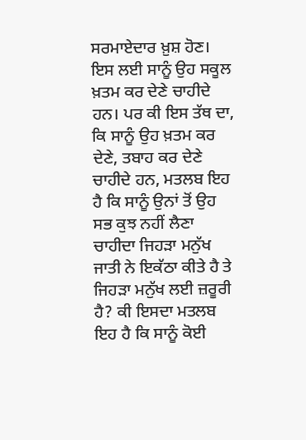ਸਰਮਾਏਦਾਰ ਖ਼ੁਸ਼ ਹੋਣ। ਇਸ ਲਈ ਸਾਨੂੰ ਉਹ ਸਕੂਲ ਖ਼ਤਮ ਕਰ ਦੇਣੇ ਚਾਹੀਦੇ ਹਨ। ਪਰ ਕੀ ਇਸ ਤੱਥ ਦਾ, ਕਿ ਸਾਨੂੰ ਉਹ ਖ਼ਤਮ ਕਰ ਦੇਣੇ, ਤਬਾਹ ਕਰ ਦੇਣੇ ਚਾਹੀਦੇ ਹਨ, ਮਤਲਬ ਇਹ ਹੈ ਕਿ ਸਾਨੂੰ ਉਨਾਂ ਤੋਂ ਉਹ ਸਭ ਕੁਝ ਨਹੀਂ ਲੈਣਾ ਚਾਹੀਦਾ ਜਿਹੜਾ ਮਨੁੱਖ ਜਾਤੀ ਨੇ ਇਕੱਠਾ ਕੀਤੇ ਹੈ ਤੇ ਜਿਹੜਾ ਮਨੁੱਖ ਲਈ ਜ਼ਰੂਰੀ ਹੈ? ਕੀ ਇਸਦਾ ਮਤਲਬ ਇਹ ਹੈ ਕਿ ਸਾਨੂੰ ਕੋਈ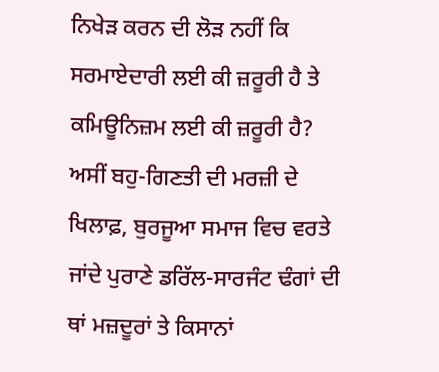ਨਿਖੇੜ ਕਰਨ ਦੀ ਲੋੜ ਨਹੀਂ ਕਿ ਸਰਮਾਏਦਾਰੀ ਲਈ ਕੀ ਜ਼ਰੂਰੀ ਹੈ ਤੇ ਕਮਿਊਨਿਜ਼ਮ ਲਈ ਕੀ ਜ਼ਰੂਰੀ ਹੈ?
ਅਸੀਂ ਬਹੁ-ਗਿਣਤੀ ਦੀ ਮਰਜ਼ੀ ਦੇ ਖਿਲਾਫ਼, ਬੁਰਜੂਆ ਸਮਾਜ ਵਿਚ ਵਰਤੇ ਜਾਂਦੇ ਪੁਰਾਣੇ ਡਰਿੱਲ-ਸਾਰਜੰਟ ਢੰਗਾਂ ਦੀ ਥਾਂ ਮਜ਼ਦੂਰਾਂ ਤੇ ਕਿਸਾਨਾਂ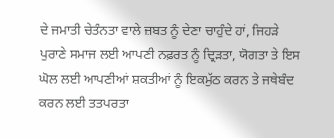ਦੇ ਜਮਾਤੀ ਚੇਤੰਨਤਾ ਵਾਲੇ ਜ਼ਬਤ ਨੂੰ ਦੇਣਾ ਚਾਹੁੰਦੇ ਹਾਂ, ਜਿਹੜੇ ਪੁਰਾਣੇ ਸਮਾਜ ਲਈ ਆਪਣੀ ਨਫ਼ਰਤ ਨੂੰ ਦ੍ਰਿੜਤਾ, ਯੋਗਤਾ ਤੇ ਇਸ ਘੋਲ ਲਈ ਆਪਣੀਆਂ ਸ਼ਕਤੀਆਂ ਨੂੰ ਇਕਮੁੱਠ ਕਰਨ ਤੇ ਜਥੇਬੰਦ ਕਰਨ ਲਈ ਤਤਪਰਤਾ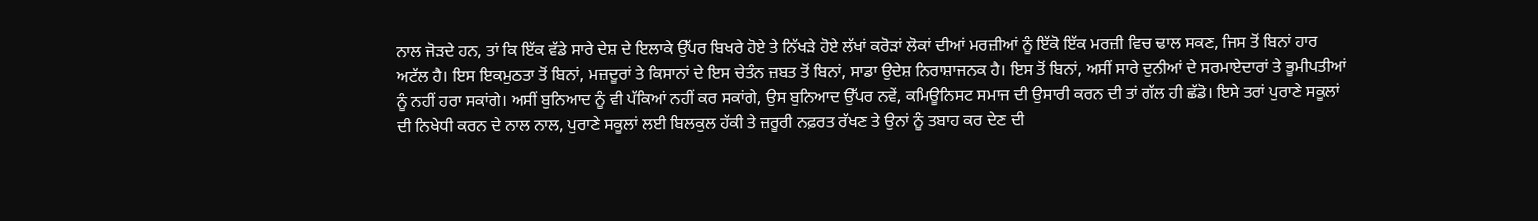ਨਾਲ ਜੋੜਦੇ ਹਨ, ਤਾਂ ਕਿ ਇੱਕ ਵੱਡੇ ਸਾਰੇ ਦੇਸ਼ ਦੇ ਇਲਾਕੇ ਉੱਪਰ ਬਿਖਰੇ ਹੋਏ ਤੇ ਨਿੱਖੜੇ ਹੋਏ ਲੱਖਾਂ ਕਰੋੜਾਂ ਲੋਕਾਂ ਦੀਆਂ ਮਰਜ਼ੀਆਂ ਨੂੰ ਇੱਕੋ ਇੱਕ ਮਰਜ਼ੀ ਵਿਚ ਢਾਲ ਸਕਣ, ਜਿਸ ਤੋਂ ਬਿਨਾਂ ਹਾਰ ਅਟੱਲ ਹੈ। ਇਸ ਇਕਮੁਠਤਾ ਤੋਂ ਬਿਨਾਂ, ਮਜ਼ਦੂਰਾਂ ਤੇ ਕਿਸਾਨਾਂ ਦੇ ਇਸ ਚੇਤੰਨ ਜ਼ਬਤ ਤੋਂ ਬਿਨਾਂ, ਸਾਡਾ ਉਦੇਸ਼ ਨਿਰਾਸ਼ਾਜਨਕ ਹੈ। ਇਸ ਤੋਂ ਬਿਨਾਂ, ਅਸੀਂ ਸਾਰੇ ਦੁਨੀਆਂ ਦੇ ਸਰਮਾਏਦਾਰਾਂ ਤੇ ਭੂਮੀਪਤੀਆਂ ਨੂੰ ਨਹੀਂ ਹਰਾ ਸਕਾਂਗੇ। ਅਸੀਂ ਬੁਨਿਆਦ ਨੂੰ ਵੀ ਪੱਕਿਆਂ ਨਹੀਂ ਕਰ ਸਕਾਂਗੇ, ਉਸ ਬੁਨਿਆਦ ਉੱਪਰ ਨਵੇਂ, ਕਮਿਊਨਿਸਟ ਸਮਾਜ ਦੀ ਉਸਾਰੀ ਕਰਨ ਦੀ ਤਾਂ ਗੱਲ ਹੀ ਛੱਡੋ। ਇਸੇ ਤਰਾਂ ਪੁਰਾਣੇ ਸਕੂਲਾਂ ਦੀ ਨਿਖੇਧੀ ਕਰਨ ਦੇ ਨਾਲ ਨਾਲ, ਪੁਰਾਣੇ ਸਕੂਲਾਂ ਲਈ ਬਿਲਕੁਲ ਹੱਕੀ ਤੇ ਜ਼ਰੂਰੀ ਨਫ਼ਰਤ ਰੱਖਣ ਤੇ ਉਨਾਂ ਨੂੰ ਤਬਾਹ ਕਰ ਦੇਣ ਦੀ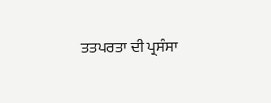ਤਤਪਰਤਾ ਦੀ ਪ੍ਰਸੰਸਾ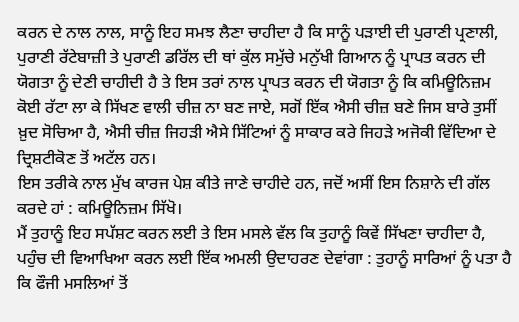ਕਰਨ ਦੇ ਨਾਲ ਨਾਲ, ਸਾਨੂੰ ਇਹ ਸਮਝ ਲੈਣਾ ਚਾਹੀਦਾ ਹੈ ਕਿ ਸਾਨੂੰ ਪੜਾਈ ਦੀ ਪੁਰਾਣੀ ਪ੍ਰਣਾਲੀ, ਪੁਰਾਣੀ ਰੱਟੇਬਾਜ਼ੀ ਤੇ ਪੁਰਾਣੀ ਡਰਿੱਲ ਦੀ ਥਾਂ ਕੁੱਲ ਸਮੁੱਚੇ ਮਨੁੱਖੀ ਗਿਆਨ ਨੂੰ ਪ੍ਰਾਪਤ ਕਰਨ ਦੀ ਯੋਗਤਾ ਨੂੰ ਦੇਣੀ ਚਾਹੀਦੀ ਹੈ ਤੇ ਇਸ ਤਰਾਂ ਨਾਲ ਪ੍ਰਾਪਤ ਕਰਨ ਦੀ ਯੋਗਤਾ ਨੂੰ ਕਿ ਕਮਿਊਨਿਜ਼ਮ ਕੋਈ ਰੱਟਾ ਲਾ ਕੇ ਸਿੱਖਣ ਵਾਲੀ ਚੀਜ਼ ਨਾ ਬਣ ਜਾਏ, ਸਗੋਂ ਇੱਕ ਐਸੀ ਚੀਜ਼ ਬਣੇ ਜਿਸ ਬਾਰੇ ਤੁਸੀਂ ਖ਼ੁਦ ਸੋਚਿਆ ਹੈ, ਐਸੀ ਚੀਜ਼ ਜਿਹੜੀ ਐਸੇ ਸਿੱਟਿਆਂ ਨੂੰ ਸਾਕਾਰ ਕਰੇ ਜਿਹੜੇ ਅਜੋਕੀ ਵਿੱਦਿਆ ਦੇ ਦ੍ਰਿਸ਼ਟੀਕੋਣ ਤੋਂ ਅਟੱਲ ਹਨ।
ਇਸ ਤਰੀਕੇ ਨਾਲ ਮੁੱਖ ਕਾਰਜ ਪੇਸ਼ ਕੀਤੇ ਜਾਣੇ ਚਾਹੀਦੇ ਹਨ, ਜਦੋਂ ਅਸੀਂ ਇਸ ਨਿਸ਼ਾਨੇ ਦੀ ਗੱਲ ਕਰਦੇ ਹਾਂ : ਕਮਿਊਨਿਜ਼ਮ ਸਿੱਖੋ।
ਮੈਂ ਤੁਹਾਨੂੰ ਇਹ ਸਪੱਸ਼ਟ ਕਰਨ ਲਈ ਤੇ ਇਸ ਮਸਲੇ ਵੱਲ ਕਿ ਤੁਹਾਨੂੰ ਕਿਵੇਂ ਸਿੱਖਣਾ ਚਾਹੀਦਾ ਹੈ, ਪਹੁੰਚ ਦੀ ਵਿਆਖਿਆ ਕਰਨ ਲਈ ਇੱਕ ਅਮਲੀ ਉਦਾਹਰਣ ਦੇਵਾਂਗਾ : ਤੁਹਾਨੂੰ ਸਾਰਿਆਂ ਨੂੰ ਪਤਾ ਹੈ ਕਿ ਫੌਜੀ ਮਸਲਿਆਂ ਤੋਂ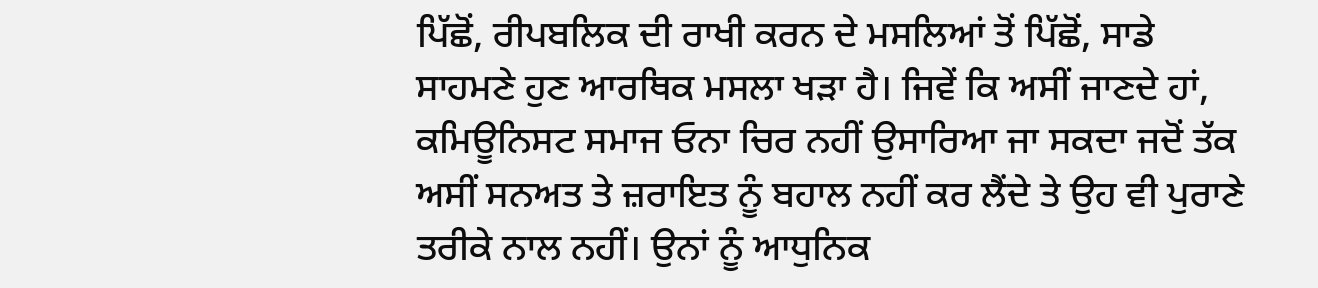ਪਿੱਛੋਂ, ਰੀਪਬਲਿਕ ਦੀ ਰਾਖੀ ਕਰਨ ਦੇ ਮਸਲਿਆਂ ਤੋਂ ਪਿੱਛੋਂ, ਸਾਡੇ ਸਾਹਮਣੇ ਹੁਣ ਆਰਥਿਕ ਮਸਲਾ ਖੜਾ ਹੈ। ਜਿਵੇਂ ਕਿ ਅਸੀਂ ਜਾਣਦੇ ਹਾਂ, ਕਮਿਊਨਿਸਟ ਸਮਾਜ ਓਨਾ ਚਿਰ ਨਹੀਂ ਉਸਾਰਿਆ ਜਾ ਸਕਦਾ ਜਦੋਂ ਤੱਕ ਅਸੀਂ ਸਨਅਤ ਤੇ ਜ਼ਰਾਇਤ ਨੂੰ ਬਹਾਲ ਨਹੀਂ ਕਰ ਲੈਂਦੇ ਤੇ ਉਹ ਵੀ ਪੁਰਾਣੇ ਤਰੀਕੇ ਨਾਲ ਨਹੀਂ। ਉਨਾਂ ਨੂੰ ਆਧੁਨਿਕ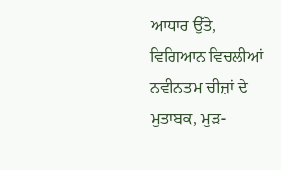ਆਧਾਰ ਉੱਤੇ, ਵਿਗਿਆਨ ਵਿਚਲੀਆਂ ਨਵੀਨਤਮ ਚੀਜ਼ਾਂ ਦੇ ਮੁਤਾਬਕ, ਮੁੜ-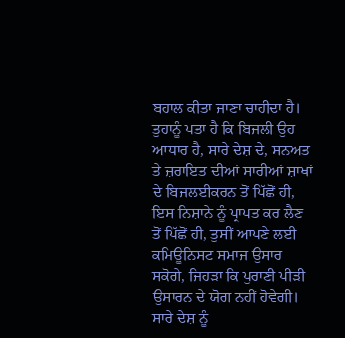ਬਹਾਲ ਕੀਤਾ ਜਾਣਾ ਚਾਹੀਦਾ ਹੈ। ਤੁਹਾਨੂੰ ਪਤਾ ਹੈ ਕਿ ਬਿਜਲੀ ਉਹ ਆਧਾਰ ਹੈ, ਸਾਰੇ ਦੇਸ਼ ਦੇ, ਸਨਅਤ ਤੇ ਜ਼ਰਾਇਤ ਦੀਆਂ ਸਾਰੀਆਂ ਸ਼ਾਖਾਂ ਦੇ ਬਿਜਲਈਕਰਨ ਤੋਂ ਪਿੱਛੋਂ ਹੀ, ਇਸ ਨਿਸ਼ਾਨੇ ਨੂੰ ਪ੍ਰਾਪਤ ਕਰ ਲੈਣ ਤੋਂ ਪਿੱਛੋਂ ਹੀ, ਤੁਸੀਂ ਆਪਣੇ ਲਈ ਕਮਿਊਨਿਸਟ ਸਮਾਜ ਉਸਾਰ ਸਕੋਗੇ, ਜਿਹੜਾ ਕਿ ਪੁਰਾਣੀ ਪੀੜੀ ਉਸਾਰਨ ਦੇ ਯੋਗ ਨਹੀਂ ਹੋਵੇਗੀ। ਸਾਰੇ ਦੇਸ਼ ਨੂੰ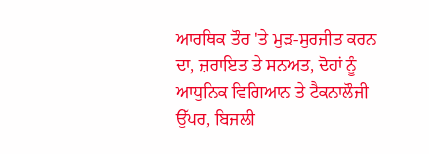ਆਰਥਿਕ ਤੌਰ 'ਤੇ ਮੁੜ-ਸੁਰਜੀਤ ਕਰਨ ਦਾ, ਜ਼ਰਾਇਤ ਤੇ ਸਨਅਤ, ਦੋਹਾਂ ਨੂੰ ਆਧੁਨਿਕ ਵਿਗਿਆਨ ਤੇ ਟੈਕਨਾਲੌਜੀ ਉੱਪਰ, ਬਿਜਲੀ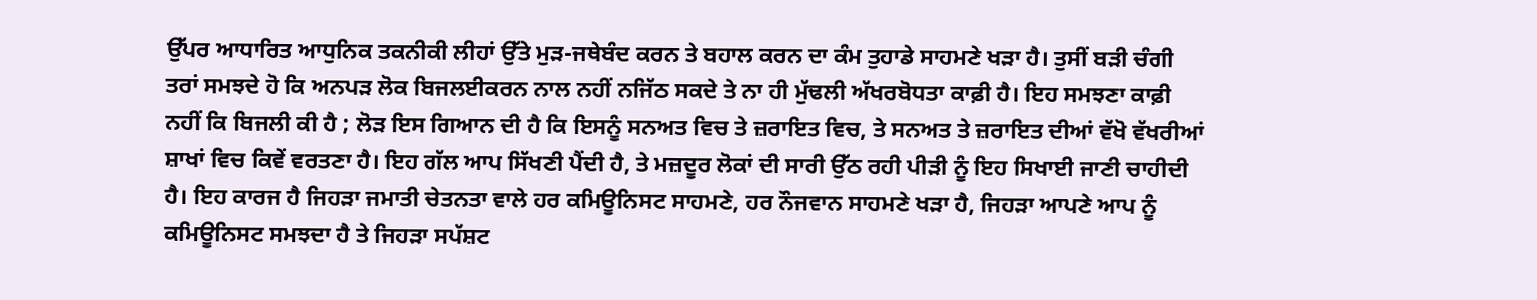ਉੱਪਰ ਆਧਾਰਿਤ ਆਧੁਨਿਕ ਤਕਨੀਕੀ ਲੀਹਾਂ ਉੱਤੇ ਮੁੜ-ਜਥੇਬੰਦ ਕਰਨ ਤੇ ਬਹਾਲ ਕਰਨ ਦਾ ਕੰਮ ਤੁਹਾਡੇ ਸਾਹਮਣੇ ਖੜਾ ਹੈ। ਤੁਸੀਂ ਬੜੀ ਚੰਗੀ ਤਰਾਂ ਸਮਝਦੇ ਹੋ ਕਿ ਅਨਪੜ ਲੋਕ ਬਿਜਲਈਕਰਨ ਨਾਲ ਨਹੀਂ ਨਜਿੱਠ ਸਕਦੇ ਤੇ ਨਾ ਹੀ ਮੁੱਢਲੀ ਅੱਖਰਬੋਧਤਾ ਕਾਫ਼ੀ ਹੈ। ਇਹ ਸਮਝਣਾ ਕਾਫ਼ੀ ਨਹੀਂ ਕਿ ਬਿਜਲੀ ਕੀ ਹੈ ; ਲੋੜ ਇਸ ਗਿਆਨ ਦੀ ਹੈ ਕਿ ਇਸਨੂੰ ਸਨਅਤ ਵਿਚ ਤੇ ਜ਼ਰਾਇਤ ਵਿਚ, ਤੇ ਸਨਅਤ ਤੇ ਜ਼ਰਾਇਤ ਦੀਆਂ ਵੱਖੋ ਵੱਖਰੀਆਂ ਸ਼ਾਖਾਂ ਵਿਚ ਕਿਵੇਂ ਵਰਤਣਾ ਹੈ। ਇਹ ਗੱਲ ਆਪ ਸਿੱਖਣੀ ਪੈਂਦੀ ਹੈ, ਤੇ ਮਜ਼ਦੂਰ ਲੋਕਾਂ ਦੀ ਸਾਰੀ ਉੱਠ ਰਹੀ ਪੀੜੀ ਨੂੰ ਇਹ ਸਿਖਾਈ ਜਾਣੀ ਚਾਹੀਦੀ ਹੈ। ਇਹ ਕਾਰਜ ਹੈ ਜਿਹੜਾ ਜਮਾਤੀ ਚੇਤਨਤਾ ਵਾਲੇ ਹਰ ਕਮਿਊਨਿਸਟ ਸਾਹਮਣੇ, ਹਰ ਨੌਜਵਾਨ ਸਾਹਮਣੇ ਖੜਾ ਹੈ, ਜਿਹੜਾ ਆਪਣੇ ਆਪ ਨੂੰ ਕਮਿਊਨਿਸਟ ਸਮਝਦਾ ਹੈ ਤੇ ਜਿਹੜਾ ਸਪੱਸ਼ਟ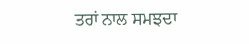ਤਰਾਂ ਨਾਲ ਸਮਝਦਾ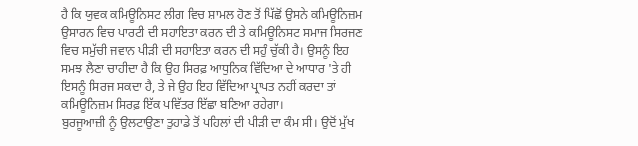ਹੈ ਕਿ ਯੁਵਕ ਕਮਿਊਨਿਸਟ ਲੀਗ ਵਿਚ ਸ਼ਾਮਲ ਹੋਣ ਤੋਂ ਪਿੱਛੋਂ ਉਸਨੇ ਕਮਿਊਨਿਜ਼ਮ ਉਸਾਰਨ ਵਿਚ ਪਾਰਟੀ ਦੀ ਸਹਾਇਤਾ ਕਰਨ ਦੀ ਤੇ ਕਮਿਊਨਿਸਟ ਸਮਾਜ ਸਿਰਜਣ ਵਿਚ ਸਮੁੱਚੀ ਜਵਾਨ ਪੀੜੀ ਦੀ ਸਹਾਇਤਾ ਕਰਨ ਦੀ ਸਹੁੰ ਚੁੱਕੀ ਹੈ। ਉਸਨੂੰ ਇਹ ਸਮਝ ਲੈਣਾ ਚਾਹੀਦਾ ਹੈ ਕਿ ਉਹ ਸਿਰਫ਼ ਆਧੁਨਿਕ ਵਿੱਦਿਆ ਦੇ ਆਧਾਰ 'ਤੇ ਹੀ ਇਸਨੂੰ ਸਿਰਜ ਸਕਦਾ ਹੈ, ਤੇ ਜੇ ਉਹ ਇਹ ਵਿੱਦਿਆ ਪ੍ਰਾਪਤ ਨਹੀਂ ਕਰਦਾ ਤਾਂ ਕਮਿਊਨਿਜ਼ਮ ਸਿਰਫ਼ ਇੱਕ ਪਵਿੱਤਰ ਇੱਛਾ ਬਣਿਆ ਰਹੇਗਾ।
ਬੁਰਜੂਆਜ਼ੀ ਨੂੰ ਉਲਟਾਉਣਾ ਤੁਹਾਡੇ ਤੋਂ ਪਹਿਲਾਂ ਦੀ ਪੀੜੀ ਦਾ ਕੰਮ ਸੀ। ਉਦੋਂ ਮੁੱਖ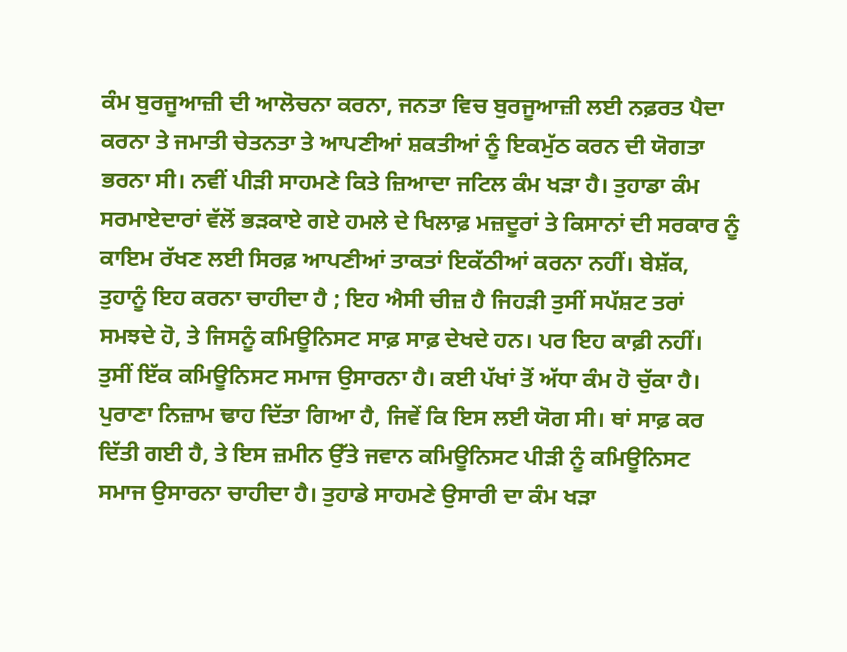ਕੰਮ ਬੁਰਜੂਆਜ਼ੀ ਦੀ ਆਲੋਚਨਾ ਕਰਨਾ, ਜਨਤਾ ਵਿਚ ਬੁਰਜੂਆਜ਼ੀ ਲਈ ਨਫ਼ਰਤ ਪੈਦਾ ਕਰਨਾ ਤੇ ਜਮਾਤੀ ਚੇਤਨਤਾ ਤੇ ਆਪਣੀਆਂ ਸ਼ਕਤੀਆਂ ਨੂੰ ਇਕਮੁੱਠ ਕਰਨ ਦੀ ਯੋਗਤਾ ਭਰਨਾ ਸੀ। ਨਵੀਂ ਪੀੜੀ ਸਾਹਮਣੇ ਕਿਤੇ ਜ਼ਿਆਦਾ ਜਟਿਲ ਕੰਮ ਖੜਾ ਹੈ। ਤੁਹਾਡਾ ਕੰਮ ਸਰਮਾਏਦਾਰਾਂ ਵੱਲੋਂ ਭੜਕਾਏ ਗਏ ਹਮਲੇ ਦੇ ਖਿਲਾਫ਼ ਮਜ਼ਦੂਰਾਂ ਤੇ ਕਿਸਾਨਾਂ ਦੀ ਸਰਕਾਰ ਨੂੰ ਕਾਇਮ ਰੱਖਣ ਲਈ ਸਿਰਫ਼ ਆਪਣੀਆਂ ਤਾਕਤਾਂ ਇਕੱਠੀਆਂ ਕਰਨਾ ਨਹੀਂ। ਬੇਸ਼ੱਕ, ਤੁਹਾਨੂੰ ਇਹ ਕਰਨਾ ਚਾਹੀਦਾ ਹੈ ; ਇਹ ਐਸੀ ਚੀਜ਼ ਹੈ ਜਿਹੜੀ ਤੁਸੀਂ ਸਪੱਸ਼ਟ ਤਰਾਂ ਸਮਝਦੇ ਹੋ, ਤੇ ਜਿਸਨੂੰ ਕਮਿਊਨਿਸਟ ਸਾਫ਼ ਸਾਫ਼ ਦੇਖਦੇ ਹਨ। ਪਰ ਇਹ ਕਾਫ਼ੀ ਨਹੀਂ। ਤੁਸੀਂ ਇੱਕ ਕਮਿਊਨਿਸਟ ਸਮਾਜ ਉਸਾਰਨਾ ਹੈ। ਕਈ ਪੱਖਾਂ ਤੋਂ ਅੱਧਾ ਕੰਮ ਹੋ ਚੁੱਕਾ ਹੈ। ਪੁਰਾਣਾ ਨਿਜ਼ਾਮ ਢਾਹ ਦਿੱਤਾ ਗਿਆ ਹੈ, ਜਿਵੇਂ ਕਿ ਇਸ ਲਈ ਯੋਗ ਸੀ। ਥਾਂ ਸਾਫ਼ ਕਰ ਦਿੱਤੀ ਗਈ ਹੈ, ਤੇ ਇਸ ਜ਼ਮੀਨ ਉੱਤੇ ਜਵਾਨ ਕਮਿਊਨਿਸਟ ਪੀੜੀ ਨੂੰ ਕਮਿਊਨਿਸਟ ਸਮਾਜ ਉਸਾਰਨਾ ਚਾਹੀਦਾ ਹੈ। ਤੁਹਾਡੇ ਸਾਹਮਣੇ ਉਸਾਰੀ ਦਾ ਕੰਮ ਖੜਾ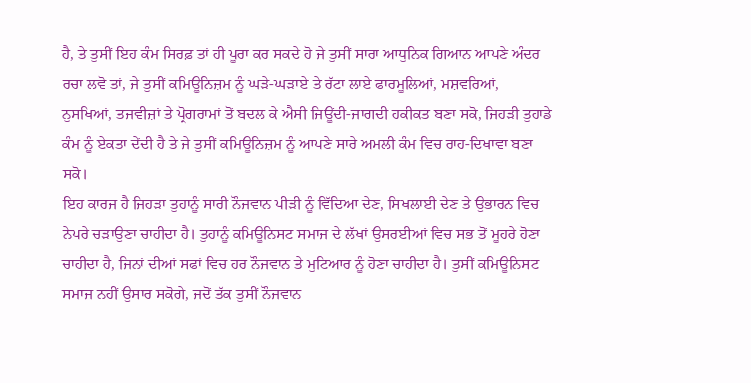ਹੈ, ਤੇ ਤੁਸੀਂ ਇਹ ਕੰਮ ਸਿਰਫ਼ ਤਾਂ ਹੀ ਪੂਰਾ ਕਰ ਸਕਦੇ ਹੋ ਜੇ ਤੁਸੀਂ ਸਾਰਾ ਆਧੁਨਿਕ ਗਿਆਨ ਆਪਣੇ ਅੰਦਰ ਰਚਾ ਲਵੋ ਤਾਂ, ਜੇ ਤੁਸੀਂ ਕਮਿਊਨਿਜ਼ਮ ਨੂੰ ਘੜੇ-ਘੜਾਏ ਤੇ ਰੱਟਾ ਲਾਏ ਫਾਰਮੂਲਿਆਂ, ਮਸ਼ਵਰਿਆਂ, ਨੁਸਖਿਆਂ, ਤਜਵੀਜ਼ਾਂ ਤੇ ਪ੍ਰੋਗਰਾਮਾਂ ਤੋਂ ਬਦਲ ਕੇ ਐਸੀ ਜਿਊਂਦੀ-ਜਾਗਦੀ ਹਕੀਕਤ ਬਣਾ ਸਕੋ, ਜਿਹੜੀ ਤੁਹਾਡੇ ਕੰਮ ਨੂੰ ਏਕਤਾ ਦੇਂਦੀ ਹੈ ਤੇ ਜੇ ਤੁਸੀਂ ਕਮਿਊਨਿਜ਼ਮ ਨੂੰ ਆਪਣੇ ਸਾਰੇ ਅਮਲੀ ਕੰਮ ਵਿਚ ਰਾਹ-ਦਿਖਾਵਾ ਬਣਾ ਸਕੋ।
ਇਹ ਕਾਰਜ ਹੈ ਜਿਹੜਾ ਤੁਹਾਨੂੰ ਸਾਰੀ ਨੌਜਵਾਨ ਪੀੜੀ ਨੂੰ ਵਿੱਦਿਆ ਦੇਣ, ਸਿਖਲਾਈ ਦੇਣ ਤੇ ਉਭਾਰਨ ਵਿਚ ਨੇਪਰੇ ਚੜਾਉਣਾ ਚਾਹੀਦਾ ਹੈ। ਤੁਹਾਨੂੰ ਕਮਿਊਨਿਸਟ ਸਮਾਜ ਦੇ ਲੱਖਾਂ ਉਸਰਈਆਂ ਵਿਚ ਸਭ ਤੋਂ ਮੂਹਰੇ ਹੋਣਾ ਚਾਹੀਦਾ ਹੈ, ਜਿਨਾਂ ਦੀਆਂ ਸਫਾਂ ਵਿਚ ਹਰ ਨੌਜਵਾਨ ਤੇ ਮੁਟਿਆਰ ਨੂੰ ਹੋਣਾ ਚਾਹੀਦਾ ਹੈ। ਤੁਸੀਂ ਕਮਿਊਨਿਸਟ ਸਮਾਜ ਨਹੀਂ ਉਸਾਰ ਸਕੋਗੇ, ਜਦੋਂ ਤੱਕ ਤੁਸੀਂ ਨੌਜਵਾਨ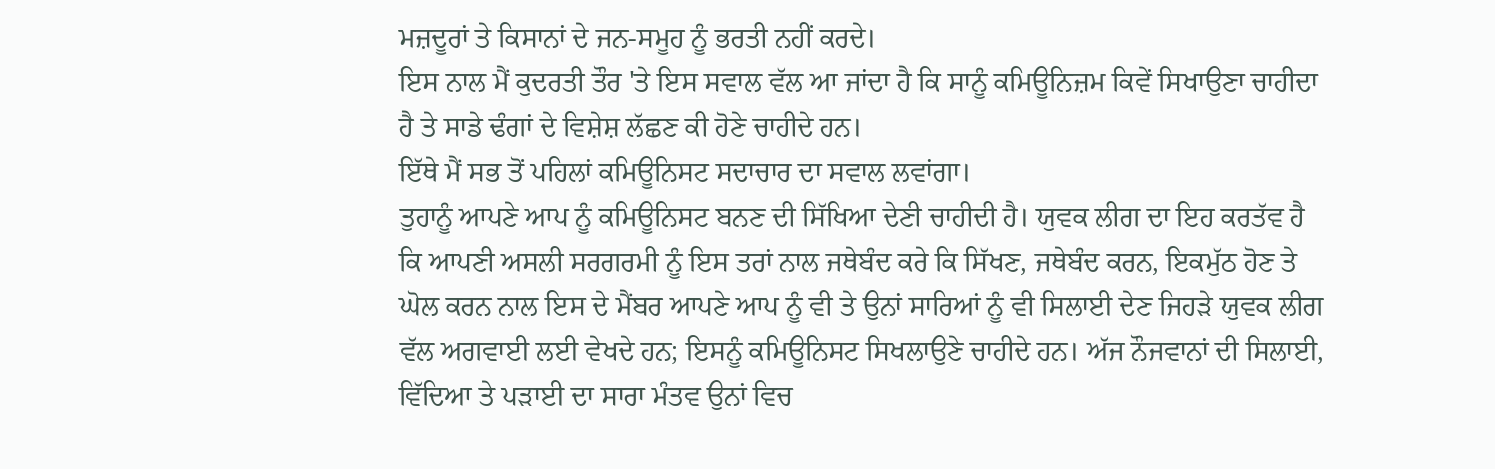ਮਜ਼ਦੂਰਾਂ ਤੇ ਕਿਸਾਨਾਂ ਦੇ ਜਨ-ਸਮੂਹ ਨੂੰ ਭਰਤੀ ਨਹੀਂ ਕਰਦੇ।
ਇਸ ਨਾਲ ਮੈਂ ਕੁਦਰਤੀ ਤੌਰ 'ਤੇ ਇਸ ਸਵਾਲ ਵੱਲ ਆ ਜਾਂਦਾ ਹੈ ਕਿ ਸਾਨੂੰ ਕਮਿਊਨਿਜ਼ਮ ਕਿਵੇਂ ਸਿਖਾਉਣਾ ਚਾਹੀਦਾ ਹੈ ਤੇ ਸਾਡੇ ਢੰਗਾਂ ਦੇ ਵਿਸ਼ੇਸ਼ ਲੱਛਣ ਕੀ ਹੋਣੇ ਚਾਹੀਦੇ ਹਨ।
ਇੱਥੇ ਮੈਂ ਸਭ ਤੋਂ ਪਹਿਲਾਂ ਕਮਿਊਨਿਸਟ ਸਦਾਚਾਰ ਦਾ ਸਵਾਲ ਲਵਾਂਗਾ।
ਤੁਹਾਨੂੰ ਆਪਣੇ ਆਪ ਨੂੰ ਕਮਿਊਨਿਸਟ ਬਨਣ ਦੀ ਸਿੱਖਿਆ ਦੇਣੀ ਚਾਹੀਦੀ ਹੈ। ਯੁਵਕ ਲੀਗ ਦਾ ਇਹ ਕਰਤੱਵ ਹੈ ਕਿ ਆਪਣੀ ਅਸਲੀ ਸਰਗਰਮੀ ਨੂੰ ਇਸ ਤਰਾਂ ਨਾਲ ਜਥੇਬੰਦ ਕਰੇ ਕਿ ਸਿੱਖਣ, ਜਥੇਬੰਦ ਕਰਨ, ਇਕਮੁੱਠ ਹੋਣ ਤੇ ਘੋਲ ਕਰਨ ਨਾਲ ਇਸ ਦੇ ਮੈਂਬਰ ਆਪਣੇ ਆਪ ਨੂੰ ਵੀ ਤੇ ਉਨਾਂ ਸਾਰਿਆਂ ਨੂੰ ਵੀ ਸਿਲਾਈ ਦੇਣ ਜਿਹੜੇ ਯੁਵਕ ਲੀਗ ਵੱਲ ਅਗਵਾਈ ਲਈ ਵੇਖਦੇ ਹਨ; ਇਸਨੂੰ ਕਮਿਊਨਿਸਟ ਸਿਖਲਾਉਣੇ ਚਾਹੀਦੇ ਹਨ। ਅੱਜ ਨੌਜਵਾਨਾਂ ਦੀ ਸਿਲਾਈ, ਵਿੱਦਿਆ ਤੇ ਪੜਾਈ ਦਾ ਸਾਰਾ ਮੰਤਵ ਉਨਾਂ ਵਿਚ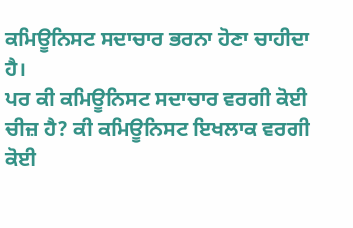ਕਮਿਊਨਿਸਟ ਸਦਾਚਾਰ ਭਰਨਾ ਹੋਣਾ ਚਾਹੀਦਾ ਹੈ।
ਪਰ ਕੀ ਕਮਿਊਨਿਸਟ ਸਦਾਚਾਰ ਵਰਗੀ ਕੋਈ ਚੀਜ਼ ਹੈ? ਕੀ ਕਮਿਊਨਿਸਟ ਇਖਲਾਕ ਵਰਗੀ ਕੋਈ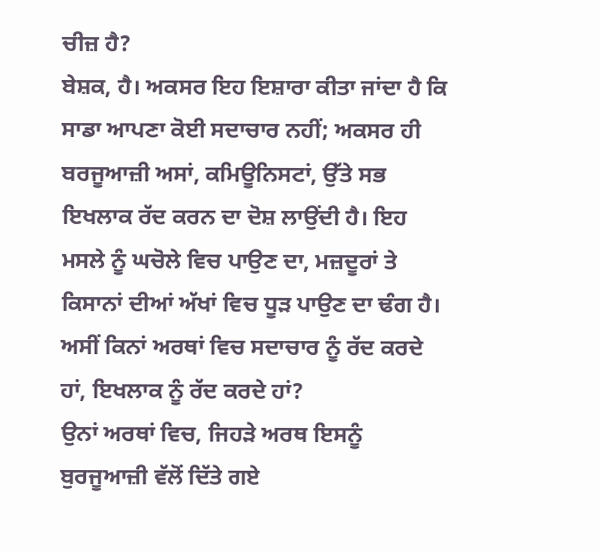ਚੀਜ਼ ਹੈ?
ਬੇਸ਼ਕ, ਹੈ। ਅਕਸਰ ਇਹ ਇਸ਼ਾਰਾ ਕੀਤਾ ਜਾਂਦਾ ਹੈ ਕਿ ਸਾਡਾ ਆਪਣਾ ਕੋਈ ਸਦਾਚਾਰ ਨਹੀਂ; ਅਕਸਰ ਹੀ ਬਰਜੂਆਜ਼ੀ ਅਸਾਂ, ਕਮਿਊਨਿਸਟਾਂ, ਉੱਤੇ ਸਭ ਇਖਲਾਕ ਰੱਦ ਕਰਨ ਦਾ ਦੋਸ਼ ਲਾਉਂਦੀ ਹੈ। ਇਹ ਮਸਲੇ ਨੂੰ ਘਚੋਲੇ ਵਿਚ ਪਾਉਣ ਦਾ, ਮਜ਼ਦੂਰਾਂ ਤੇ ਕਿਸਾਨਾਂ ਦੀਆਂ ਅੱਖਾਂ ਵਿਚ ਧੂੜ ਪਾਉਣ ਦਾ ਢੰਗ ਹੈ।
ਅਸੀਂ ਕਿਨਾਂ ਅਰਥਾਂ ਵਿਚ ਸਦਾਚਾਰ ਨੂੰ ਰੱਦ ਕਰਦੇ ਹਾਂ, ਇਖਲਾਕ ਨੂੰ ਰੱਦ ਕਰਦੇ ਹਾਂ?
ਉਨਾਂ ਅਰਥਾਂ ਵਿਚ, ਜਿਹੜੇ ਅਰਥ ਇਸਨੂੰ ਬੁਰਜੂਆਜ਼ੀ ਵੱਲੋਂ ਦਿੱਤੇ ਗਏ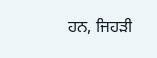ਹਨ, ਜਿਹੜੀ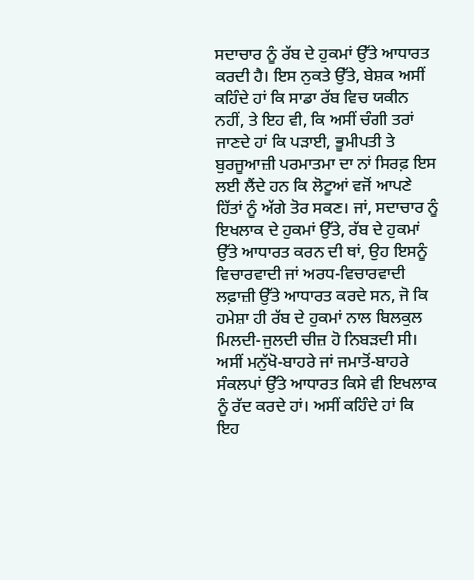ਸਦਾਚਾਰ ਨੂੰ ਰੱਬ ਦੇ ਹੁਕਮਾਂ ਉੱਤੇ ਆਧਾਰਤ ਕਰਦੀ ਹੈ। ਇਸ ਨੁਕਤੇ ਉੱਤੇ, ਬੇਸ਼ਕ ਅਸੀਂ ਕਹਿੰਦੇ ਹਾਂ ਕਿ ਸਾਡਾ ਰੱਬ ਵਿਚ ਯਕੀਨ ਨਹੀਂ, ਤੇ ਇਹ ਵੀ, ਕਿ ਅਸੀਂ ਚੰਗੀ ਤਰਾਂ ਜਾਣਦੇ ਹਾਂ ਕਿ ਪੜਾਈ, ਭੂਮੀਪਤੀ ਤੇ ਬੁਰਜੂਆਜ਼ੀ ਪਰਮਾਤਮਾ ਦਾ ਨਾਂ ਸਿਰਫ਼ ਇਸ ਲਈ ਲੈਂਦੇ ਹਨ ਕਿ ਲੋਟੂਆਂ ਵਜੋਂ ਆਪਣੇ ਹਿੱਤਾਂ ਨੂੰ ਅੱਗੇ ਤੋਰ ਸਕਣ। ਜਾਂ, ਸਦਾਚਾਰ ਨੂੰ ਇਖਲਾਕ ਦੇ ਹੁਕਮਾਂ ਉੱਤੇ, ਰੱਬ ਦੇ ਹੁਕਮਾਂ ਉੱਤੇ ਆਧਾਰਤ ਕਰਨ ਦੀ ਥਾਂ, ਉਹ ਇਸਨੂੰ ਵਿਚਾਰਵਾਦੀ ਜਾਂ ਅਰਧ-ਵਿਚਾਰਵਾਦੀ ਲਫ਼ਾਜ਼ੀ ਉੱਤੇ ਆਧਾਰਤ ਕਰਦੇ ਸਨ, ਜੋ ਕਿ ਹਮੇਸ਼ਾ ਹੀ ਰੱਬ ਦੇ ਹੁਕਮਾਂ ਨਾਲ ਬਿਲਕੁਲ ਮਿਲਦੀ-ਜੁਲਦੀ ਚੀਜ਼ ਹੋ ਨਿਬੜਦੀ ਸੀ।
ਅਸੀਂ ਮਨੁੱਖੋ-ਬਾਹਰੇ ਜਾਂ ਜਮਾਤੋਂ-ਬਾਹਰੇ ਸੰਕਲਪਾਂ ਉੱਤੇ ਆਧਾਰਤ ਕਿਸੇ ਵੀ ਇਖਲਾਕ ਨੂੰ ਰੱਦ ਕਰਦੇ ਹਾਂ। ਅਸੀਂ ਕਹਿੰਦੇ ਹਾਂ ਕਿ ਇਹ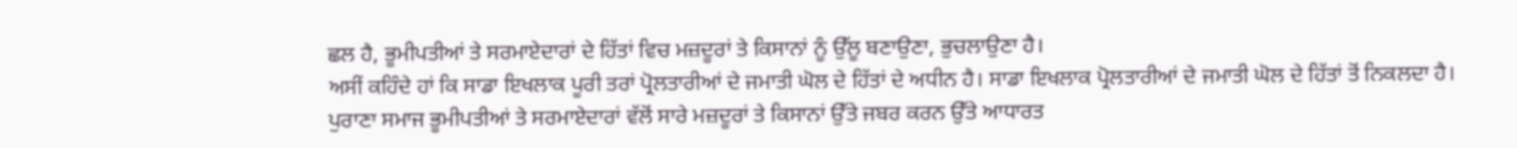ਛਲ ਹੈ, ਭੂਮੀਪਤੀਆਂ ਤੇ ਸਰਮਾਏਦਾਰਾਂ ਦੇ ਹਿੱਤਾਂ ਵਿਚ ਮਜ਼ਦੂਰਾਂ ਤੇ ਕਿਸਾਨਾਂ ਨੂੰ ਉੱਲੂ ਬਣਾਉਣਾ, ਭੁਚਲਾਉਣਾ ਹੈ।
ਅਸੀਂ ਕਹਿੰਦੇ ਹਾਂ ਕਿ ਸਾਡਾ ਇਖਲਾਕ ਪੂਰੀ ਤਰਾਂ ਪ੍ਰੋਲਤਾਰੀਆਂ ਦੇ ਜਮਾਤੀ ਘੋਲ ਦੇ ਹਿੱਤਾਂ ਦੇ ਅਧੀਨ ਹੈ। ਸਾਡਾ ਇਖਲਾਕ ਪ੍ਰੋਲਤਾਰੀਆਂ ਦੇ ਜਮਾਤੀ ਘੋਲ ਦੇ ਹਿੱਤਾਂ ਤੋਂ ਨਿਕਲਦਾ ਹੈ।
ਪੁਰਾਣਾ ਸਮਾਜ ਭੂਮੀਪਤੀਆਂ ਤੇ ਸਰਮਾਏਦਾਰਾਂ ਵੱਲੋਂ ਸਾਰੇ ਮਜ਼ਦੂਰਾਂ ਤੇ ਕਿਸਾਨਾਂ ਉੱਤੇ ਜਬਰ ਕਰਨ ਉੱਤੇ ਆਧਾਰਤ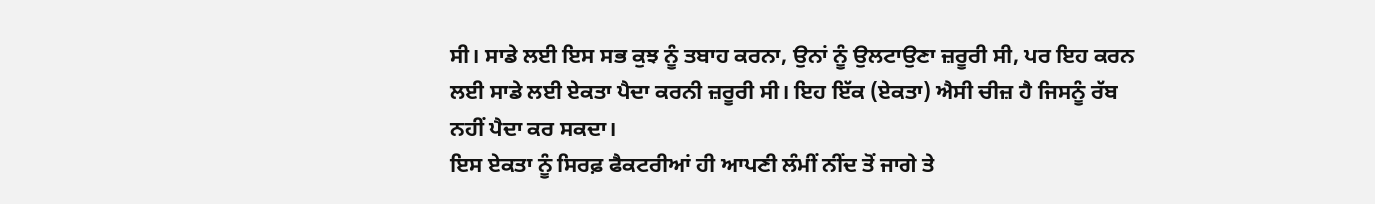ਸੀ। ਸਾਡੇ ਲਈ ਇਸ ਸਭ ਕੁਝ ਨੂੰ ਤਬਾਹ ਕਰਨਾ, ਉਨਾਂ ਨੂੰ ਉਲਟਾਉਣਾ ਜ਼ਰੂਰੀ ਸੀ, ਪਰ ਇਹ ਕਰਨ ਲਈ ਸਾਡੇ ਲਈ ਏਕਤਾ ਪੈਦਾ ਕਰਨੀ ਜ਼ਰੂਰੀ ਸੀ। ਇਹ ਇੱਕ (ਏਕਤਾ) ਐਸੀ ਚੀਜ਼ ਹੈ ਜਿਸਨੂੰ ਰੱਬ ਨਹੀਂ ਪੈਦਾ ਕਰ ਸਕਦਾ।
ਇਸ ਏਕਤਾ ਨੂੰ ਸਿਰਫ਼ ਫੈਕਟਰੀਆਂ ਹੀ ਆਪਣੀ ਲੰਮੀਂ ਨੀਂਦ ਤੋਂ ਜਾਗੇ ਤੇ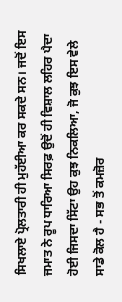ਸਿਖਲਾਏ ਪ੍ਰੋਲਤਾਰੀ ਹੀ ਮੁਹੱਈਆ ਕਰ ਸਕਦੇ ਸਨ। ਜਦੋਂ ਇਸ ਜਮਾਤ ਨੇ ਰੂਪ ਧਾਰਿਆ ਸਿਰਫ਼ ਉਦੋਂ ਹੀ ਵਿਸ਼ਾਲ ਲਹਿਰ ਪੈਦਾ ਹੋਈ ਜਿਸਦਾ ਸਿੱਟਾ ਉਹ ਕੁਝ ਨਿਕਲਿਆ, ਜੋ ਕੁਝ ਇਸ ਵੇਲੇ ਸਾਡੇ ਕੋਲ ਹੈ - ਸਭ ਤੋਂ ਕਮਜ਼ੋਰ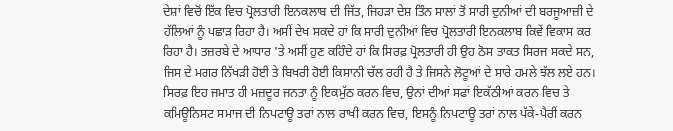ਦੇਸ਼ਾਂ ਵਿਚੋਂ ਇੱਕ ਵਿਚ ਪ੍ਰੋਲਤਾਰੀ ਇਨਕਲਾਬ ਦੀ ਜਿੱਤ, ਜਿਹੜਾ ਦੇਸ਼ ਤਿੰਨ ਸਾਲਾਂ ਤੋਂ ਸਾਰੀ ਦੁਨੀਆਂ ਦੀ ਬਰਜੂਆਜ਼ੀ ਦੇ ਹੱਲਿਆਂ ਨੂੰ ਪਛਾੜ ਰਿਹਾ ਹੈ। ਅਸੀਂ ਦੇਖ ਸਕਦੇ ਹਾਂ ਕਿ ਸਾਰੀ ਦੁਨੀਆਂ ਵਿਚ ਪ੍ਰੋਲਤਾਰੀ ਇਨਕਲਾਬ ਕਿਵੇਂ ਵਿਕਾਸ ਕਰ ਰਿਹਾ ਹੈ। ਤਜ਼ਰਬੇ ਦੇ ਆਧਾਰ 'ਤੇ ਅਸੀਂ ਹੁਣ ਕਹਿੰਦੇ ਹਾਂ ਕਿ ਸਿਰਫ਼ ਪ੍ਰੋਲਤਾਰੀ ਹੀ ਉਹ ਠੋਸ ਤਾਕਤ ਸਿਰਜ ਸਕਦੇ ਸਨ, ਜਿਸ ਦੇ ਮਗਰ ਨਿੱਖੜੀ ਹੋਈ ਤੇ ਬਿਖਰੀ ਹੋਈ ਕਿਸਾਨੀ ਚੱਲ ਰਹੀ ਹੈ ਤੇ ਜਿਸਨੇ ਲੋਟੂਆਂ ਦੇ ਸਾਰੇ ਹਮਲੇ ਝੱਲ ਲਏ ਹਨ। ਸਿਰਫ਼ ਇਹ ਜਮਾਤ ਹੀ ਮਜ਼ਦੂਰ ਜਨਤਾ ਨੂੰ ਇਕਮੁੱਠ ਕਰਨ ਵਿਚ, ਉਨਾਂ ਦੀਆਂ ਸਫਾਂ ਇਕੱਠੀਆਂ ਕਰਨ ਵਿਚ ਤੇ ਕਮਿਊਨਿਸਟ ਸਮਾਜ ਦੀ ਨਿਪਟਾਊ ਤਰਾਂ ਨਾਲ ਰਾਖੀ ਕਰਨ ਵਿਚ, ਇਸਨੂੰ ਨਿਪਟਾਊ ਤਰਾਂ ਨਾਲ ਪੱਕੇ-ਪੈਰੀਂ ਕਰਨ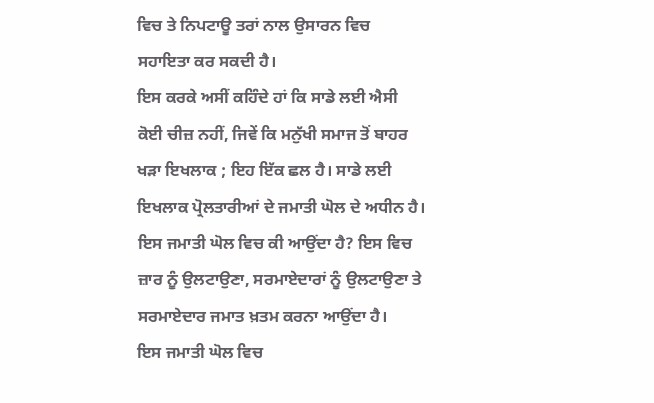ਵਿਚ ਤੇ ਨਿਪਟਾਊ ਤਰਾਂ ਨਾਲ ਉਸਾਰਨ ਵਿਚ ਸਹਾਇਤਾ ਕਰ ਸਕਦੀ ਹੈ।
ਇਸ ਕਰਕੇ ਅਸੀਂ ਕਹਿੰਦੇ ਹਾਂ ਕਿ ਸਾਡੇ ਲਈ ਐਸੀ ਕੋਈ ਚੀਜ਼ ਨਹੀਂ, ਜਿਵੇਂ ਕਿ ਮਨੁੱਖੀ ਸਮਾਜ ਤੋਂ ਬਾਹਰ ਖੜਾ ਇਖਲਾਕ ; ਇਹ ਇੱਕ ਛਲ ਹੈ। ਸਾਡੇ ਲਈ ਇਖਲਾਕ ਪ੍ਰੋਲਤਾਰੀਆਂ ਦੇ ਜਮਾਤੀ ਘੋਲ ਦੇ ਅਧੀਨ ਹੈ।
ਇਸ ਜਮਾਤੀ ਘੋਲ ਵਿਚ ਕੀ ਆਉਂਦਾ ਹੈ? ਇਸ ਵਿਚ ਜ਼ਾਰ ਨੂੰ ਉਲਟਾਉਣਾ, ਸਰਮਾਏਦਾਰਾਂ ਨੂੰ ਉਲਟਾਉਣਾ ਤੇ ਸਰਮਾਏਦਾਰ ਜਮਾਤ ਖ਼ਤਮ ਕਰਨਾ ਆਉਂਦਾ ਹੈ।
ਇਸ ਜਮਾਤੀ ਘੋਲ ਵਿਚ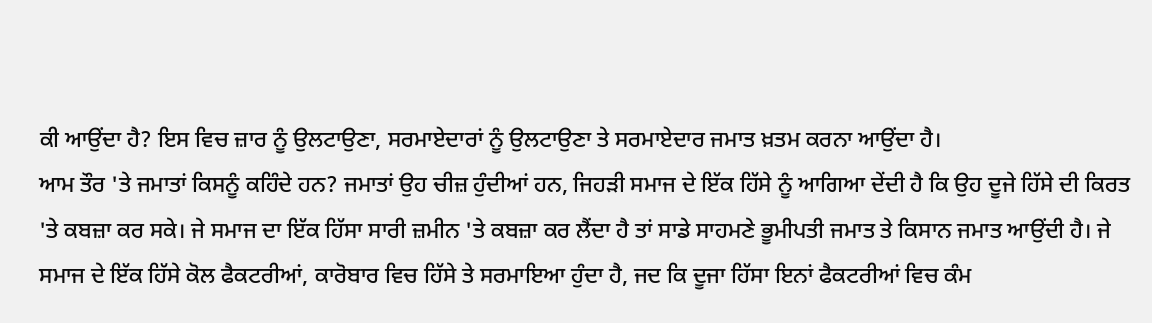ਕੀ ਆਉਂਦਾ ਹੈ? ਇਸ ਵਿਚ ਜ਼ਾਰ ਨੂੰ ਉਲਟਾਉਣਾ, ਸਰਮਾਏਦਾਰਾਂ ਨੂੰ ਉਲਟਾਉਣਾ ਤੇ ਸਰਮਾਏਦਾਰ ਜਮਾਤ ਖ਼ਤਮ ਕਰਨਾ ਆਉਂਦਾ ਹੈ।
ਆਮ ਤੌਰ 'ਤੇ ਜਮਾਤਾਂ ਕਿਸਨੂੰ ਕਹਿੰਦੇ ਹਨ? ਜਮਾਤਾਂ ਉਹ ਚੀਜ਼ ਹੁੰਦੀਆਂ ਹਨ, ਜਿਹੜੀ ਸਮਾਜ ਦੇ ਇੱਕ ਹਿੱਸੇ ਨੂੰ ਆਗਿਆ ਦੇਂਦੀ ਹੈ ਕਿ ਉਹ ਦੂਜੇ ਹਿੱਸੇ ਦੀ ਕਿਰਤ 'ਤੇ ਕਬਜ਼ਾ ਕਰ ਸਕੇ। ਜੇ ਸਮਾਜ ਦਾ ਇੱਕ ਹਿੱਸਾ ਸਾਰੀ ਜ਼ਮੀਨ 'ਤੇ ਕਬਜ਼ਾ ਕਰ ਲੈਂਦਾ ਹੈ ਤਾਂ ਸਾਡੇ ਸਾਹਮਣੇ ਭੂਮੀਪਤੀ ਜਮਾਤ ਤੇ ਕਿਸਾਨ ਜਮਾਤ ਆਉਂਦੀ ਹੈ। ਜੇ ਸਮਾਜ ਦੇ ਇੱਕ ਹਿੱਸੇ ਕੋਲ ਫੈਕਟਰੀਆਂ, ਕਾਰੋਬਾਰ ਵਿਚ ਹਿੱਸੇ ਤੇ ਸਰਮਾਇਆ ਹੁੰਦਾ ਹੈ, ਜਦ ਕਿ ਦੂਜਾ ਹਿੱਸਾ ਇਨਾਂ ਫੈਕਟਰੀਆਂ ਵਿਚ ਕੰਮ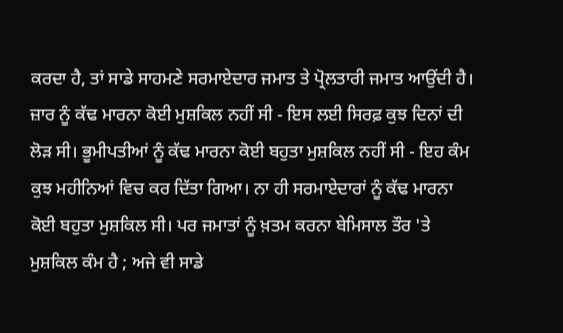ਕਰਦਾ ਹੈ, ਤਾਂ ਸਾਡੇ ਸਾਹਮਣੇ ਸਰਮਾਏਦਾਰ ਜਮਾਤ ਤੇ ਪ੍ਰੋਲਤਾਰੀ ਜਮਾਤ ਆਉਂਦੀ ਹੈ।
ਜ਼ਾਰ ਨੂੰ ਕੱਢ ਮਾਰਨਾ ਕੋਈ ਮੁਸ਼ਕਿਲ ਨਹੀਂ ਸੀ - ਇਸ ਲਈ ਸਿਰਫ਼ ਕੁਝ ਦਿਨਾਂ ਦੀ ਲੋੜ ਸੀ। ਭੂਮੀਪਤੀਆਂ ਨੂੰ ਕੱਢ ਮਾਰਨਾ ਕੋਈ ਬਹੁਤਾ ਮੁਸ਼ਕਿਲ ਨਹੀਂ ਸੀ - ਇਹ ਕੰਮ ਕੁਝ ਮਹੀਨਿਆਂ ਵਿਚ ਕਰ ਦਿੱਤਾ ਗਿਆ। ਨਾ ਹੀ ਸਰਮਾਏਦਾਰਾਂ ਨੂੰ ਕੱਢ ਮਾਰਨਾ ਕੋਈ ਬਹੁਤਾ ਮੁਸ਼ਕਿਲ ਸੀ। ਪਰ ਜਮਾਤਾਂ ਨੂੰ ਖ਼ਤਮ ਕਰਨਾ ਬੇਮਿਸਾਲ ਤੌਰ 'ਤੇ ਮੁਸ਼ਕਿਲ ਕੰਮ ਹੈ ; ਅਜੇ ਵੀ ਸਾਡੇ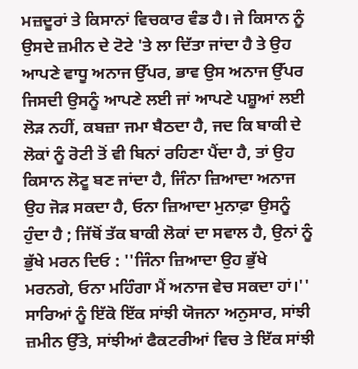ਮਜ਼ਦੂਰਾਂ ਤੇ ਕਿਸਾਨਾਂ ਵਿਚਕਾਰ ਵੰਡ ਹੈ। ਜੇ ਕਿਸਾਨ ਨੂੰ ਉਸਦੇ ਜ਼ਮੀਨ ਦੇ ਟੋਟੇ 'ਤੇ ਲਾ ਦਿੱਤਾ ਜਾਂਦਾ ਹੈ ਤੇ ਉਹ ਆਪਣੇ ਵਾਧੂ ਅਨਾਜ ਉੱਪਰ, ਭਾਵ ਉਸ ਅਨਾਜ ਉੱਪਰ ਜਿਸਦੀ ਉਸਨੂੰ ਆਪਣੇ ਲਈ ਜਾਂ ਆਪਣੇ ਪਸ਼ੂਆਂ ਲਈ ਲੋੜ ਨਹੀਂ, ਕਬਜ਼ਾ ਜਮਾ ਬੈਠਦਾ ਹੈ, ਜਦ ਕਿ ਬਾਕੀ ਦੇ ਲੋਕਾਂ ਨੂੰ ਰੋਟੀ ਤੋਂ ਵੀ ਬਿਨਾਂ ਰਹਿਣਾ ਪੈਂਦਾ ਹੈ, ਤਾਂ ਉਹ ਕਿਸਾਨ ਲੋਟੂ ਬਣ ਜਾਂਦਾ ਹੈ, ਜਿੰਨਾ ਜ਼ਿਆਦਾ ਅਨਾਜ ਉਹ ਜੋੜ ਸਕਦਾ ਹੈ, ਓਨਾ ਜ਼ਿਆਦਾ ਮੁਨਾਫ਼ਾ ਉਸਨੂੰ ਹੁੰਦਾ ਹੈ ; ਜਿੱਥੋਂ ਤੱਕ ਬਾਕੀ ਲੋਕਾਂ ਦਾ ਸਵਾਲ ਹੈ, ਉਨਾਂ ਨੂੰ ਭੁੱਖੇ ਮਰਨ ਦਿਓ : ''ਜਿੰਨਾ ਜ਼ਿਆਦਾ ਉਹ ਭੁੱਖੇ ਮਰਨਗੇ, ਓਨਾ ਮਹਿੰਗਾ ਮੈਂ ਅਨਾਜ ਵੇਚ ਸਕਦਾ ਹਾਂ।'' ਸਾਰਿਆਂ ਨੂੰ ਇੱਕੋ ਇੱਕ ਸਾਂਝੀ ਯੋਜਨਾ ਅਨੁਸਾਰ, ਸਾਂਝੀ ਜ਼ਮੀਨ ਉੱਤੇ, ਸਾਂਝੀਆਂ ਫੈਕਟਰੀਆਂ ਵਿਚ ਤੇ ਇੱਕ ਸਾਂਝੀ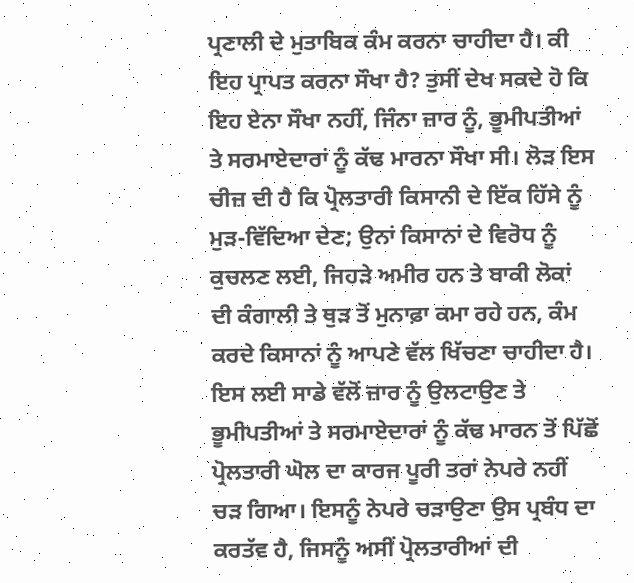ਪ੍ਰਣਾਲੀ ਦੇ ਮੁਤਾਬਿਕ ਕੰਮ ਕਰਨਾ ਚਾਹੀਦਾ ਹੈ। ਕੀ ਇਹ ਪ੍ਰਾਪਤ ਕਰਨਾ ਸੌਖਾ ਹੈ? ਤੁਸੀਂ ਦੇਖ ਸਕਦੇ ਹੋ ਕਿ ਇਹ ਏਨਾ ਸੌਖਾ ਨਹੀਂ, ਜਿੰਨਾ ਜ਼ਾਰ ਨੂੰ, ਭੂਮੀਪਤੀਆਂ ਤੇ ਸਰਮਾਏਦਾਰਾਂ ਨੂੰ ਕੱਢ ਮਾਰਨਾ ਸੌਖਾ ਸੀ। ਲੋੜ ਇਸ ਚੀਜ਼ ਦੀ ਹੈ ਕਿ ਪ੍ਰੋਲਤਾਰੀ ਕਿਸਾਨੀ ਦੇ ਇੱਕ ਹਿੱਸੇ ਨੂੰ ਮੁੜ-ਵਿੱਦਿਆ ਦੇਣ; ਉਨਾਂ ਕਿਸਾਨਾਂ ਦੇ ਵਿਰੋਧ ਨੂੰ ਕੁਚਲਣ ਲਈ, ਜਿਹੜੇ ਅਮੀਰ ਹਨ ਤੇ ਬਾਕੀ ਲੋਕਾਂ ਦੀ ਕੰਗਾਲੀ ਤੇ ਥੁੜ ਤੋਂ ਮੁਨਾਫ਼ਾ ਕਮਾ ਰਹੇ ਹਨ, ਕੰਮ ਕਰਦੇ ਕਿਸਾਨਾਂ ਨੂੰ ਆਪਣੇ ਵੱਲ ਖਿੱਚਣਾ ਚਾਹੀਦਾ ਹੈ। ਇਸ ਲਈ ਸਾਡੇ ਵੱਲੋਂ ਜ਼ਾਰ ਨੂੰ ਉਲਟਾਉਣ ਤੇ ਭੂਮੀਪਤੀਆਂ ਤੇ ਸਰਮਾਏਦਾਰਾਂ ਨੂੰ ਕੱਢ ਮਾਰਨ ਤੋਂ ਪਿੱਛੋਂ ਪ੍ਰੋਲਤਾਰੀ ਘੋਲ ਦਾ ਕਾਰਜ ਪੂਰੀ ਤਰਾਂ ਨੇਪਰੇ ਨਹੀਂ ਚੜ ਗਿਆ। ਇਸਨੂੰ ਨੇਪਰੇ ਚੜਾਉਣਾ ਉਸ ਪ੍ਰਬੰਧ ਦਾ ਕਰਤੱਵ ਹੈ, ਜਿਸਨੂੰ ਅਸੀਂ ਪ੍ਰੋਲਤਾਰੀਆਂ ਦੀ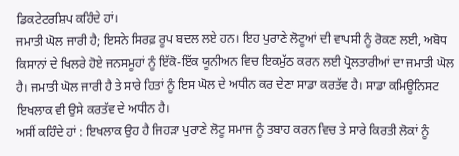ਡਿਕਟੇਟਰਸ਼ਿਪ ਕਹਿੰਦੇ ਹਾਂ।
ਜਮਾਤੀ ਘੋਲ ਜਾਰੀ ਹੈ; ਇਸਨੇ ਸਿਰਫ਼ ਰੂਪ ਬਦਲ ਲਏ ਹਨ। ਇਹ ਪੁਰਾਣੇ ਲੋਟੂਆਂ ਦੀ ਵਾਪਸੀ ਨੂੰ ਰੋਕਣ ਲਈ, ਅਬੋਧ ਕਿਸਾਨਾਂ ਦੇ ਖਿਲਰੇ ਹੋਏ ਜਨਸਮੂਹਾਂ ਨੂੰ ਇੱਕੋ-ਇੱਕ ਯੂਨੀਅਨ ਵਿਚ ਇਕਮੁੱਠ ਕਰਨ ਲਈ ਪ੍ਰੋਲਤਾਰੀਆਂ ਦਾ ਜਮਾਤੀ ਘੋਲ ਹੈ। ਜਮਾਤੀ ਘੋਲ ਜਾਰੀ ਹੈ ਤੇ ਸਾਰੇ ਹਿਤਾਂ ਨੂੰ ਇਸ ਘੋਲ ਦੇ ਅਧੀਨ ਕਰ ਦੇਣਾ ਸਾਡਾ ਕਰਤੱਵ ਹੈ। ਸਾਡਾ ਕਮਿਊਨਿਸਟ ਇਖਲਾਕ ਵੀ ਉਸੇ ਕਰਤੱਵ ਦੇ ਅਧੀਨ ਹੈ।
ਅਸੀਂ ਕਹਿੰਦੇ ਹਾਂ : ਇਖਲਾਕ ਉਹ ਹੈ ਜਿਹੜਾ ਪੁਰਾਣੇ ਲੋਟੂ ਸਮਾਜ ਨੂੰ ਤਬਾਹ ਕਰਨ ਵਿਚ ਤੇ ਸਾਰੇ ਕਿਰਤੀ ਲੋਕਾਂ ਨੂੰ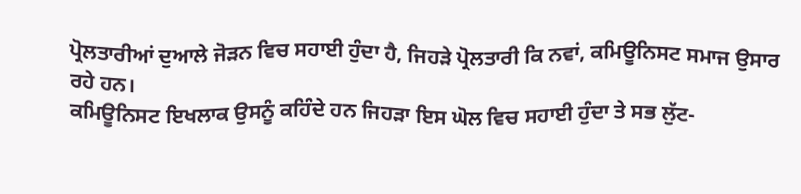ਪ੍ਰੋਲਤਾਰੀਆਂ ਦੁਆਲੇ ਜੋੜਨ ਵਿਚ ਸਹਾਈ ਹੁੰਦਾ ਹੈ, ਜਿਹੜੇ ਪ੍ਰੋਲਤਾਰੀ ਕਿ ਨਵਾਂ, ਕਮਿਊਨਿਸਟ ਸਮਾਜ ਉਸਾਰ ਰਹੇ ਹਨ।
ਕਮਿਊਨਿਸਟ ਇਖਲਾਕ ਉਸਨੂੰ ਕਹਿੰਦੇ ਹਨ ਜਿਹੜਾ ਇਸ ਘੋਲ ਵਿਚ ਸਹਾਈ ਹੁੰਦਾ ਤੇ ਸਭ ਲੁੱਟ-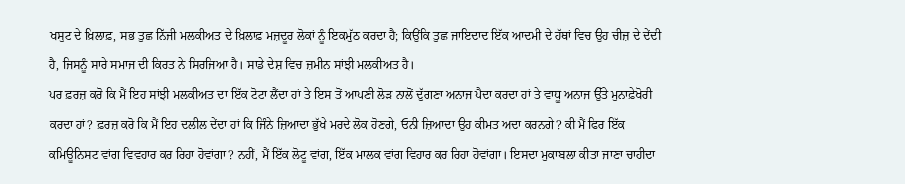ਖਸੁਟ ਦੇ ਖ਼ਿਲਾਫ਼, ਸਭ ਤੁਛ ਨਿੱਜੀ ਮਲਕੀਅਤ ਦੇ ਖ਼ਿਲਾਫ਼ ਮਜ਼ਦੂਰ ਲੋਕਾਂ ਨੂੰ ਇਕਮੁੱਠ ਕਰਦਾ ਹੈ; ਕਿਉਂਕਿ ਤੁਛ ਜਾਇਦਾਦ ਇੱਕ ਆਦਮੀ ਦੇ ਹੱਥਾਂ ਵਿਚ ਉਹ ਚੀਜ਼ ਦੇ ਦੇਂਦੀ ਹੈ, ਜਿਸਨੂੰ ਸਾਰੇ ਸਮਾਜ ਦੀ ਕਿਰਤ ਨੇ ਸਿਰਜਿਆ ਹੈ। ਸਾਡੇ ਦੇਸ਼ ਵਿਚ ਜ਼ਮੀਨ ਸਾਂਝੀ ਮਲਕੀਅਤ ਹੈ।
ਪਰ ਫ਼ਰਜ਼ ਕਰੋ ਕਿ ਮੈਂ ਇਹ ਸਾਂਝੀ ਮਲਕੀਅਤ ਦਾ ਇੱਕ ਟੋਟਾ ਲੈਂਦਾ ਹਾਂ ਤੇ ਇਸ ਤੋਂ ਆਪਣੀ ਲੋੜ ਨਾਲੋਂ ਦੁੱਗਣਾ ਅਨਾਜ ਪੈਦਾ ਕਰਦਾ ਹਾਂ ਤੇ ਵਾਧੂ ਅਨਾਜ ਉੱਤੇ ਮੁਨਾਫ਼ੇਖੋਰੀ ਕਰਦਾ ਹਾਂ? ਫ਼ਰਜ਼ ਕਰੋ ਕਿ ਮੈਂ ਇਹ ਦਲੀਲ ਦੇਂਦਾ ਹਾਂ ਕਿ ਜਿੰਨੇ ਜ਼ਿਆਦਾ ਭੁੱਖੇ ਮਰਦੇ ਲੋਕ ਹੋਣਗੇ, ਓਨੀ ਜ਼ਿਆਦਾ ਉਹ ਕੀਮਤ ਅਦਾ ਕਰਨਗੇ? ਕੀ ਮੈਂ ਫਿਰ ਇੱਕ ਕਮਿਊਨਿਸਟ ਵਾਂਗ ਵਿਵਹਾਰ ਕਰ ਰਿਹਾ ਹੋਵਾਂਗਾ? ਨਹੀਂ, ਮੈਂ ਇੱਕ ਲੋਟੂ ਵਾਂਗ, ਇੱਕ ਮਾਲਕ ਵਾਂਗ ਵਿਹਾਰ ਕਰ ਰਿਹਾ ਹੋਵਾਂਗਾ। ਇਸਦਾ ਮੁਕਾਬਲਾ ਕੀਤਾ ਜਾਣਾ ਚਾਹੀਦਾ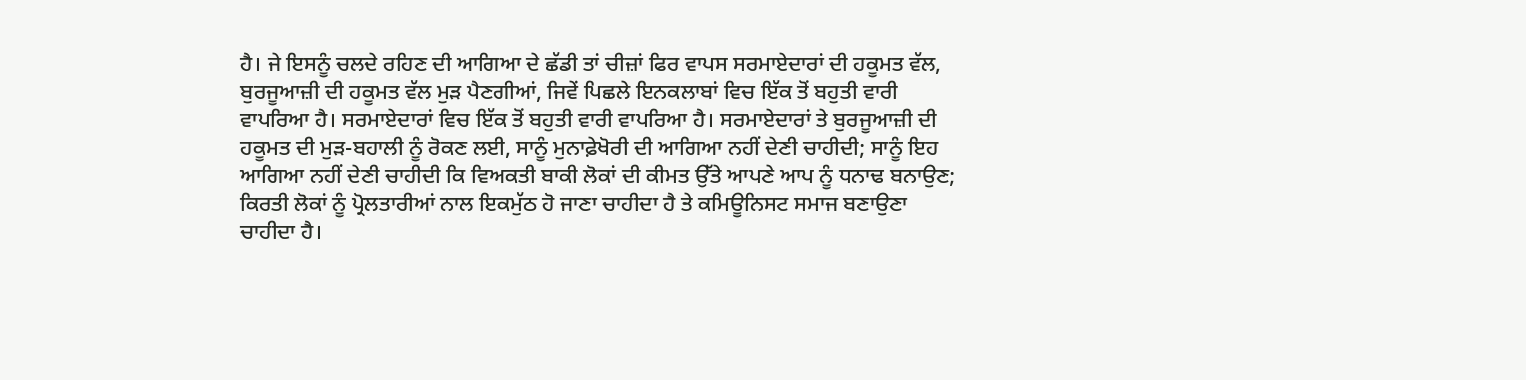ਹੈ। ਜੇ ਇਸਨੂੰ ਚਲਦੇ ਰਹਿਣ ਦੀ ਆਗਿਆ ਦੇ ਛੱਡੀ ਤਾਂ ਚੀਜ਼ਾਂ ਫਿਰ ਵਾਪਸ ਸਰਮਾਏਦਾਰਾਂ ਦੀ ਹਕੂਮਤ ਵੱਲ, ਬੁਰਜੂਆਜ਼ੀ ਦੀ ਹਕੂਮਤ ਵੱਲ ਮੁੜ ਪੈਣਗੀਆਂ, ਜਿਵੇਂ ਪਿਛਲੇ ਇਨਕਲਾਬਾਂ ਵਿਚ ਇੱਕ ਤੋਂ ਬਹੁਤੀ ਵਾਰੀ ਵਾਪਰਿਆ ਹੈ। ਸਰਮਾਏਦਾਰਾਂ ਵਿਚ ਇੱਕ ਤੋਂ ਬਹੁਤੀ ਵਾਰੀ ਵਾਪਰਿਆ ਹੈ। ਸਰਮਾਏਦਾਰਾਂ ਤੇ ਬੁਰਜੂਆਜ਼ੀ ਦੀ ਹਕੂਮਤ ਦੀ ਮੁੜ-ਬਹਾਲੀ ਨੂੰ ਰੋਕਣ ਲਈ, ਸਾਨੂੰ ਮੁਨਾਫ਼ੇਖੋਰੀ ਦੀ ਆਗਿਆ ਨਹੀਂ ਦੇਣੀ ਚਾਹੀਦੀ; ਸਾਨੂੰ ਇਹ ਆਗਿਆ ਨਹੀਂ ਦੇਣੀ ਚਾਹੀਦੀ ਕਿ ਵਿਅਕਤੀ ਬਾਕੀ ਲੋਕਾਂ ਦੀ ਕੀਮਤ ਉੱਤੇ ਆਪਣੇ ਆਪ ਨੂੰ ਧਨਾਢ ਬਨਾਉਣ; ਕਿਰਤੀ ਲੋਕਾਂ ਨੂੰ ਪ੍ਰੋਲਤਾਰੀਆਂ ਨਾਲ ਇਕਮੁੱਠ ਹੋ ਜਾਣਾ ਚਾਹੀਦਾ ਹੈ ਤੇ ਕਮਿਊਨਿਸਟ ਸਮਾਜ ਬਣਾਉਣਾ ਚਾਹੀਦਾ ਹੈ।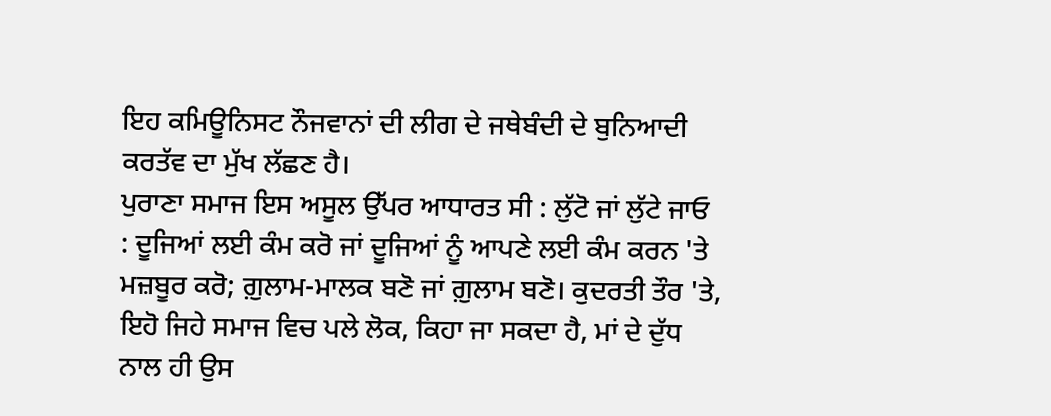ਇਹ ਕਮਿਊਨਿਸਟ ਨੌਜਵਾਨਾਂ ਦੀ ਲੀਗ ਦੇ ਜਥੇਬੰਦੀ ਦੇ ਬੁਨਿਆਦੀ ਕਰਤੱਵ ਦਾ ਮੁੱਖ ਲੱਛਣ ਹੈ।
ਪੁਰਾਣਾ ਸਮਾਜ ਇਸ ਅਸੂਲ ਉੱਪਰ ਆਧਾਰਤ ਸੀ : ਲੁੱਟੋ ਜਾਂ ਲੁੱਟੇ ਜਾਓ : ਦੂਜਿਆਂ ਲਈ ਕੰਮ ਕਰੋ ਜਾਂ ਦੂਜਿਆਂ ਨੂੰ ਆਪਣੇ ਲਈ ਕੰਮ ਕਰਨ 'ਤੇ ਮਜ਼ਬੂਰ ਕਰੋ; ਗ਼ੁਲਾਮ-ਮਾਲਕ ਬਣੋ ਜਾਂ ਗ਼ੁਲਾਮ ਬਣੋ। ਕੁਦਰਤੀ ਤੌਰ 'ਤੇ, ਇਹੋ ਜਿਹੇ ਸਮਾਜ ਵਿਚ ਪਲੇ ਲੋਕ, ਕਿਹਾ ਜਾ ਸਕਦਾ ਹੈ, ਮਾਂ ਦੇ ਦੁੱਧ ਨਾਲ ਹੀ ਉਸ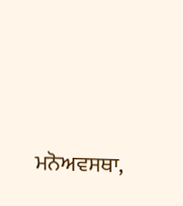ਮਨੋਅਵਸਥਾ,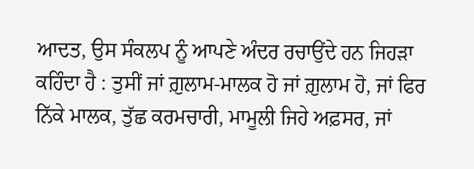ਆਦਤ, ਉਸ ਸੰਕਲਪ ਨੂੰ ਆਪਣੇ ਅੰਦਰ ਰਚਾਉਂਦੇ ਹਨ ਜਿਹੜਾ ਕਹਿੰਦਾ ਹੈ : ਤੁਸੀਂ ਜਾਂ ਗ਼ੁਲਾਮ-ਮਾਲਕ ਹੋ ਜਾਂ ਗ਼ੁਲਾਮ ਹੋ, ਜਾਂ ਫਿਰ ਨਿੱਕੇ ਮਾਲਕ, ਤੁੱਛ ਕਰਮਚਾਰੀ, ਮਾਮੂਲੀ ਜਿਹੇ ਅਫ਼ਸਰ, ਜਾਂ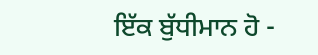ਇੱਕ ਬੁੱਧੀਮਾਨ ਹੋ -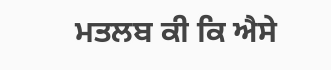ਮਤਲਬ ਕੀ ਕਿ ਐਸੇ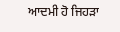ਆਦਮੀ ਹੋ ਜਿਹੜਾ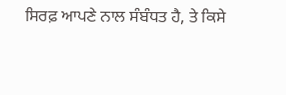ਸਿਰਫ਼ ਆਪਣੇ ਨਾਲ ਸੰਬੰਧਤ ਹੈ, ਤੇ ਕਿਸੇ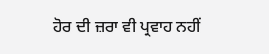ਹੋਰ ਦੀ ਜ਼ਰਾ ਵੀ ਪ੍ਰਵਾਹ ਨਹੀਂ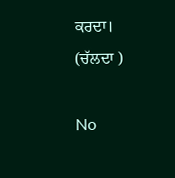ਕਰਦਾ।
(ਚੱਲਦਾ )

No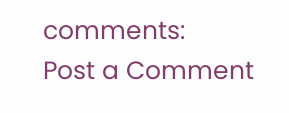comments:
Post a Comment